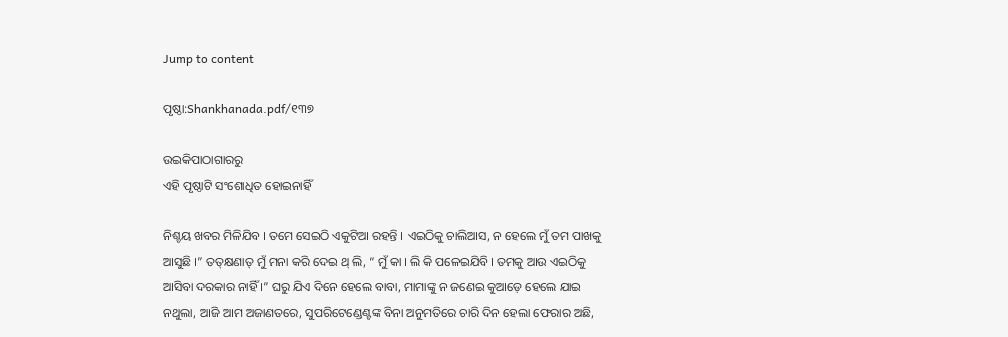Jump to content

ପୃଷ୍ଠା:Shankhanada.pdf/୧୩୭

ଉଇକିପାଠାଗାର‌ରୁ
ଏହି ପୃଷ୍ଠାଟି ସଂଶୋଧିତ ହୋଇନାହିଁ

ନିଶ୍ଚୟ ଖବର ମିଳିଯିବ । ତମେ ସେଇଠି ଏକୁଟିଆ ରହନ୍ତି । ଏଇଠିକୁ ଚାଲିଆସ, ନ ହେଲେ ମୁଁ ତମ ପାଖକୁ ଆସୁଛି ।” ତତ୍‌କ୍ଷଣାତ୍‌ ମୁଁ ମନା କରି ଦେଇ ଥ୍ ଲି, “ ମୁଁ କା । ଲି କି ପଳେଇଯିବି । ତମକୁ ଆଉ ଏଇଠିକୁ ଆସିବା ଦରକାର ନାହିଁ ।” ଘରୁ ଯିଏ ଦିନେ ହେଲେ ବାବା, ମାମାଙ୍କୁ ନ ଜଣେଇ କୁଆଡ଼େ ହେଲେ ଯାଇ ନଥୁଲା, ଆଜି ଆମ ଅଜାଣତରେ, ସୁପରିଟେଣ୍ଡେଣ୍ଟଙ୍କ ବିନା ଅନୁମତିରେ ଚାରି ଦିନ ହେଲା ଫେରାର ଅଛି,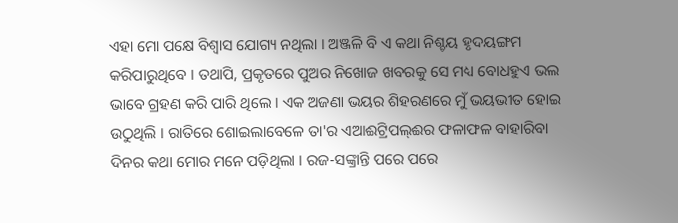ଏହା ମୋ ପକ୍ଷେ ବିଶ୍ଵାସ ଯୋଗ୍ୟ ନଥିଲା । ଅଞ୍ଜଳି ବି ଏ କଥା ନିଶ୍ଚୟ ହୃଦୟଙ୍ଗମ କରିପାରୁଥିବେ । ତଥାପି, ପ୍ରକୃତରେ ପୁଅର ନିଖୋଜ ଖବରକୁ ସେ ମଧ୍ୟ ବୋଧହୁଏ ଭଲ ଭାବେ ଗ୍ରହଣ କରି ପାରି ଥିଲେ । ଏକ ଅଜଣା ଭୟର ଶିହରଣରେ ମୁଁ ଭୟଭୀତ ହୋଇ ଉଠୁଥିଲି । ରାତିରେ ଶୋଇଲାବେଳେ ତା'ର ଏଆଈଟ୍ରିପଲ୍‌ଈର ଫଳାଫଳ ବାହାରିବା ଦିନର କଥା ମୋର ମନେ ପଡ଼ିଥିଲା । ରଜ-ସଙ୍କ୍ରାନ୍ତି ପରେ ପରେ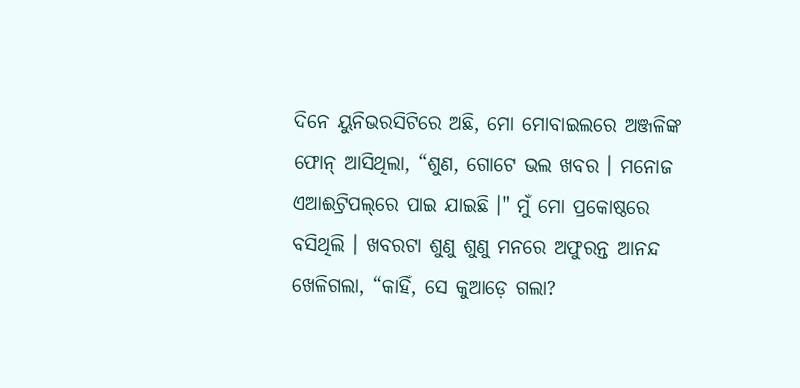ଦିନେ ୟୁନିଭରସିଟିରେ ଅଛି, ମୋ ମୋବାଇଲରେ ଅଞ୍ଜଳିଙ୍କ ଫୋନ୍ ଆସିଥିଲା, “ଶୁଣ, ଗୋଟେ ଭଲ ଖବର । ମନୋଜ ଏଆଈଟ୍ରିପଲ୍‌ରେ ପାଇ ଯାଇଛି ।" ମୁଁ ମୋ ପ୍ରକୋଷ୍ଠରେ ବସିଥିଲି । ଖବରଟା ଶୁଣୁ ଶୁଣୁ ମନରେ ଅଫୁରନ୍ତ ଆନନ୍ଦ ଖେଳିଗଲା, “କାହିଁ, ସେ କୁଆଡ଼େ ଗଲା?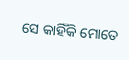ସେ କାହିଁକି ମୋତେ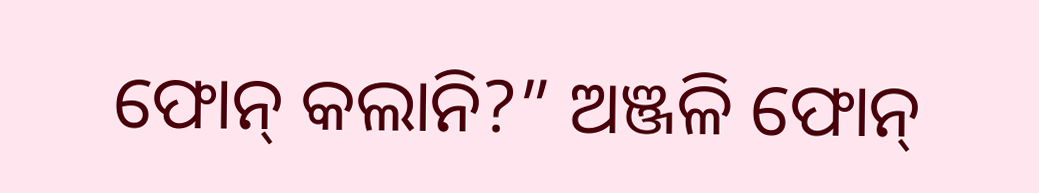ଫୋନ୍ କଲାନି?” ଅଞ୍ଜଳି ଫୋନ୍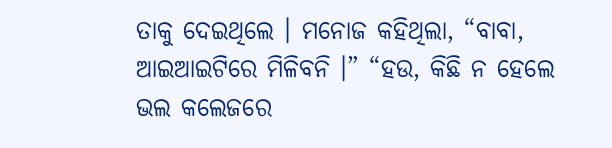ତାକୁ ଦେଇଥିଲେ । ମନୋଜ କହିଥିଲା, “ବାବା, ଆଇଆଇଟିରେ ମିଳିବନି ।” “ହଉ, କିଛି ନ ହେଲେ ଭଲ କଲେଜରେ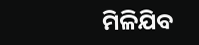ମିଳିଯିବ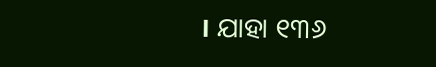। ଯାହା ୧୩୬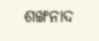ଶଙ୍ଖନାଦ